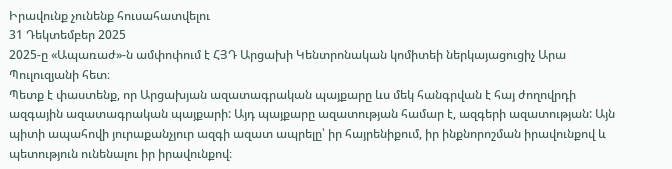Իրավունք չունենք հուսահատվելու
31 Դեկտեմբեր 2025
2025-ը «Ապառաժ»-ն ամփոփում է ՀՅԴ Արցախի Կենտրոնական կոմիտեի ներկայացուցիչ Արա Պուլուզյանի հետ։
Պետք է փաստենք, որ Արցախյան ազատագրական պայքարը ևս մեկ հանգրվան է հայ ժողովրդի ազգային ազատագրական պայքարի: Այդ պայքարը ազատության համար է, ազգերի ազատության: Այն պիտի ապահովի յուրաքանչյուր ազգի ազատ ապրելը՝ իր հայրենիքում, իր ինքնորոշման իրավունքով և պետություն ունենալու իր իրավունքով։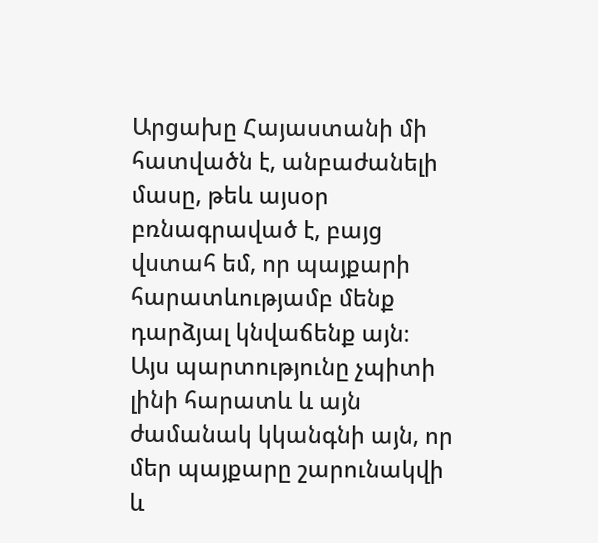Արցախը Հայաստանի մի հատվածն է, անբաժանելի մասը, թեև այսօր բռնագրաված է, բայց վստահ եմ, որ պայքարի հարատևությամբ մենք դարձյալ կնվաճենք այն։
Այս պարտությունը չպիտի լինի հարատև և այն ժամանակ կկանգնի այն, որ մեր պայքարը շարունակվի և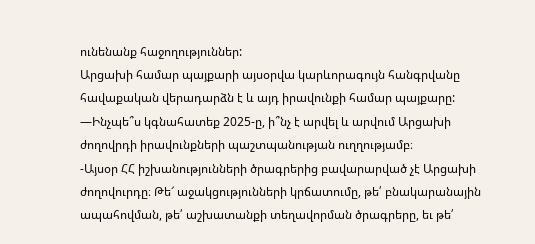ունենանք հաջողություններ:
Արցախի համար պայքարի այսօրվա կարևորագույն հանգրվանը հավաքական վերադարձն է և այդ իրավունքի համար պայքարը:
—Ինչպե՞ս կգնահատեք 2025-ը, ի՞նչ է արվել և արվում Արցախի ժողովրդի իրավունքների պաշտպանության ուղղությամբ։
-Այսօր ՀՀ իշխանությունների ծրագրերից բավարարված չէ Արցախի ժողովուրդը։ Թե՜ աջակցությունների կրճատումը, թե՛ բնակարանային ապահովման, թե՛ աշխատանքի տեղավորման ծրագրերը, եւ թե՛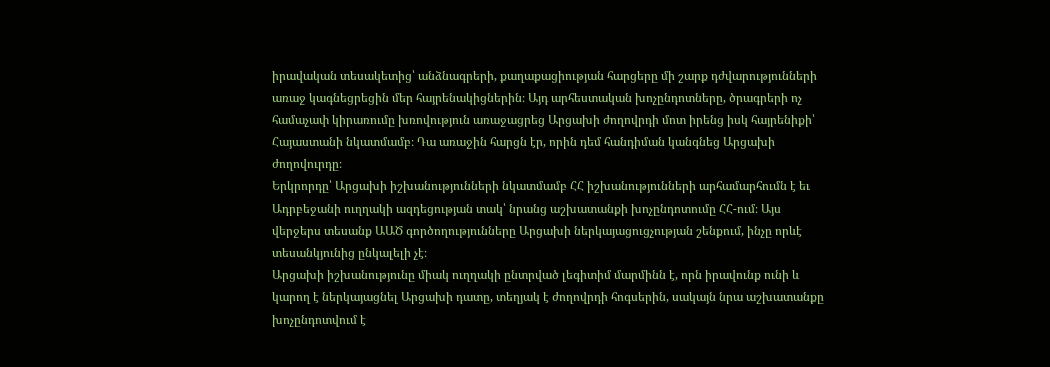իրավական տեսակետից՝ անձնագրերի, քաղաքացիության հարցերը մի շարք դժվարությունների առաջ կագնեցրեցին մեր հայրենակիցներին։ Այդ արհեստական խոչընդոտները, ծրագրերի ոչ համաչափ կիրառումը խռովություն առաջացրեց Արցախի ժողովրդի մոտ իրենց իսկ հայրենիքի՝ Հայաստանի նկատմամբ։ Դա առաջին հարցն էր, որին դեմ հանդիման կանգնեց Արցախի ժողովուրդը։
Երկրորդը՝ Արցախի իշխանությունների նկատմամբ ՀՀ իշխանությունների արհամարհումն է եւ Ադրբեջանի ուղղակի ազդեցության տակ՝ նրանց աշխատանքի խոչընդոտումը ՀՀ-ում։ Այս վերջերս տեսանք ԱԱԾ գործողությունները Արցախի ներկայացուցչության շենքում, ինչը որևէ տեսանկյունից ընկալելի չէ։
Արցախի իշխանությունը միակ ուղղակի ընտրված լեգիտիմ մարմինն է, որն իրավունք ունի և կարող է ներկայացնել Արցախի դատը, տեղյակ է ժողովրդի հոգսերին, սակայն նրա աշխատանքը խոչընդոտվում է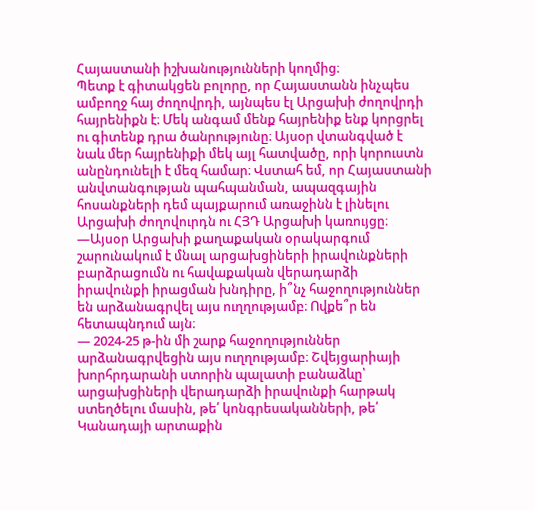Հայաստանի իշխանությունների կողմից։
Պետք է գիտակցեն բոլորը, որ Հայաստանն ինչպես ամբողջ հայ ժողովրդի, այնպես էլ Արցախի ժողովրդի հայրենիքն է։ Մեկ անգամ մենք հայրենիք ենք կորցրել ու գիտենք դրա ծանրությունը։ Այսօր վտանգված է նաև մեր հայրենիքի մեկ այլ հատվածը, որի կորուստն անընդունելի է մեզ համար։ Վստահ եմ, որ Հայաստանի անվտանգության պահպանման, ապազգային հոսանքների դեմ պայքարում առաջինն է լինելու Արցախի ժողովուրդն ու ՀՅԴ Արցախի կառույցը։
—Այսօր Արցախի քաղաքական օրակարգում շարունակում է մնալ արցախցիների իրավունքների բարձրացումն ու հավաքական վերադարձի իրավունքի իրացման խնդիրը, ի՞նչ հաջողություններ են արձանագրվել այս ուղղությամբ։ Ովքե՞ր են հետապնդում այն։
— 2024-25 թ-ին մի շարք հաջողություններ արձանագրվեցին այս ուղղությամբ։ Շվեյցարիայի խորհրդարանի ստորին պալատի բանաձևը՝ արցախցիների վերադարձի իրավունքի հարթակ ստեղծելու մասին, թե՛ կոնգրեսականների, թե՛ Կանադայի արտաքին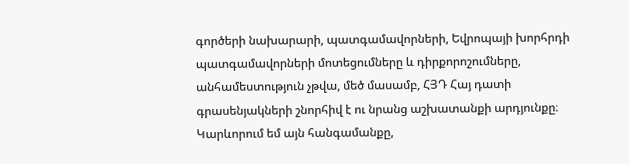գործերի նախարարի, պատգամավորների, Եվրոպայի խորհրդի պատգամավորների մոտեցումները և դիրքորոշումները, անհամեստություն չթվա, մեծ մասամբ, ՀՅԴ Հայ դատի գրասենյակների շնորհիվ է ու նրանց աշխատանքի արդյունքը։
Կարևորում եմ այն հանգամանքը,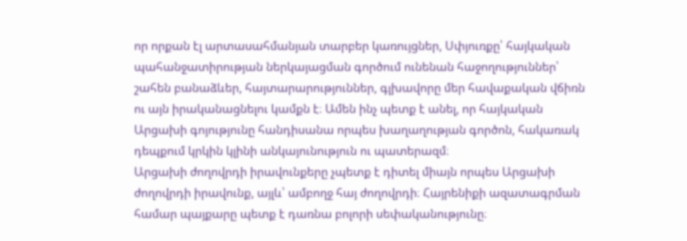որ որքան էլ արտասահմանյան տարբեր կառույցներ, Սփյուռքը՝ հայկական պահանջատիրության ներկայացման գործում ունենան հաջողություններ՝ շահեն բանաձևեր, հայտարարություններ, գլխավորը մեր հավաքական վճիռն ու այն իրականացնելու կամքն է։ Ամեն ինչ պետք է անել, որ հայկական Արցախի գոյությունը հանդիսանա որպես խաղաղության գործոն, հակառակ դեպքում կրկին կլինի անկայունություն ու պատերազմ։
Արցախի ժողովրդի իրավունքերը չպետք է դիտել միայն որպես Արցախի ժողովրդի իրավունք, այլև՝ ամբողջ հայ ժողովրդի։ Հայրենիքի ազատագրման համար պայքարը պետք է դառնա բոլորի սեփականությունը։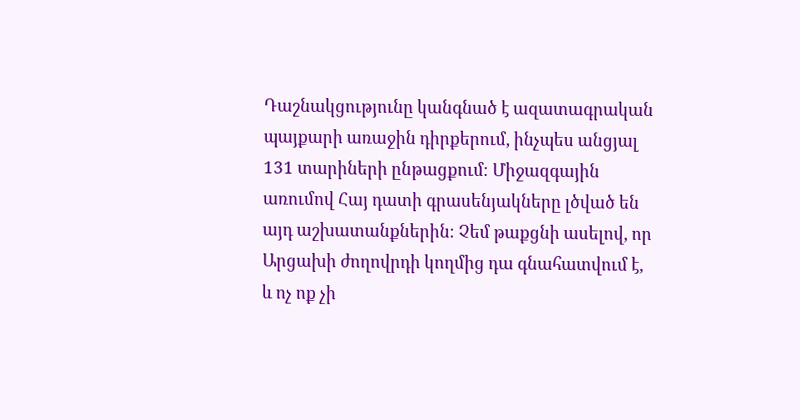Դաշնակցությունը կանգնած է ազատագրական պայքարի առաջին դիրքերում, ինչպես անցյալ 131 տարիների ընթացքում։ Միջազգային առումով Հայ դատի գրասենյակները լծված են այդ աշխատանքներին։ Չեմ թաքցնի ասելով, որ Արցախի ժողովրդի կողմից դա գնահատվում է, և ոչ ոք չի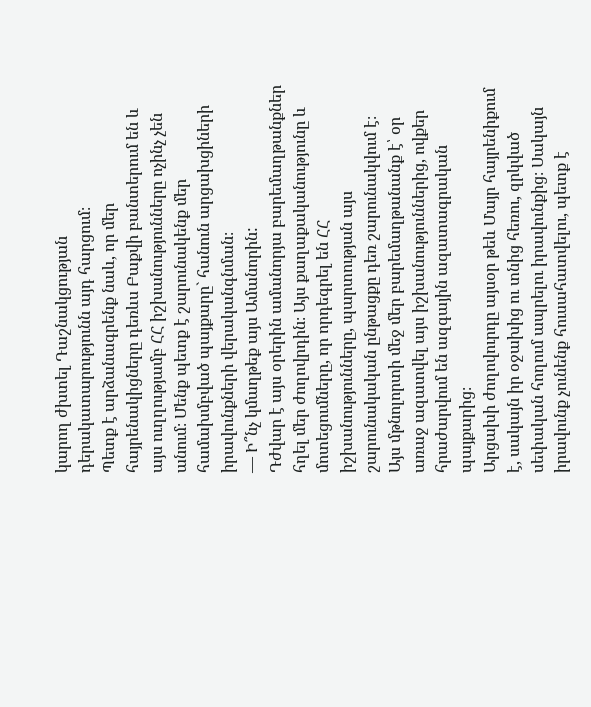կարող ժխտել Դաշնակցության դերակատարությունն այդ հարցում։
Պետք է արձանագրենք նաև, որ մեր հայրենակիցները դեռևս Բաքվի բանտերում են և այս ուղղությամբ ՀՀ իշխանությունները ոչինչ չեն անում։ Մենք պետք է շարունակենք մեր համախմբված պայքարը` հանուն արցախցիների իրավունքների վերականգնման։
— Ի՞նչ կմաղթեք այս Ամանորին:
Դժվար է այս օրերին ամանորյա բարեմաղթանքներ հղել մեր ժողովրդին։ Այս քաղաքականությունը և մոտեցումները, որ որդեգրել են ՀՀ իշխանությունները, պարտության այս շարունակական ընթացքը դեռ շարունակվում է։
Այս մթնոլորտի մեջ մեր բարեմաղթանանք է՝ օր առաջ ազատվել այս իշխանություններից, ովքեր հրաժարվում են ազգային ազատագրական պայքարից։
Արցախի ժողովուրդը այսօր թեև Մայր հայրենիքում է, սակայն իր օջախից ու տնից հեռու, զրկված սեփական հողում ապրելու իրավունքից։ Սակայն իրավունք չունենք հուսահատվելու, պետք է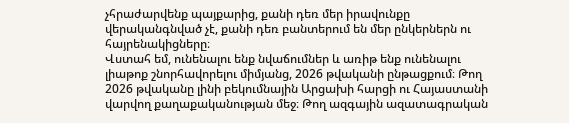չհրաժարվենք պայքարից, քանի դեռ մեր իրավունքը վերականգնված չէ, քանի դեռ բանտերում են մեր ընկերներն ու հայրենակիցները։
Վստահ եմ, ունենալու ենք նվաճումներ և առիթ ենք ունենալու լիաթոք շնորհավորելու միմյանց, 2026 թվականի ընթացքում։ Թող 2026 թվականը լինի բեկումնային Արցախի հարցի ու Հայաստանի վարվող քաղաքականության մեջ։ Թող ազգային ազատագրական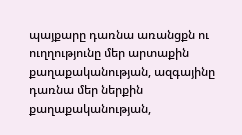պայքարը դառնա առանցքն ու ուղղությունը մեր արտաքին քաղաքականության, ազգայինը դառնա մեր ներքին քաղաքականության,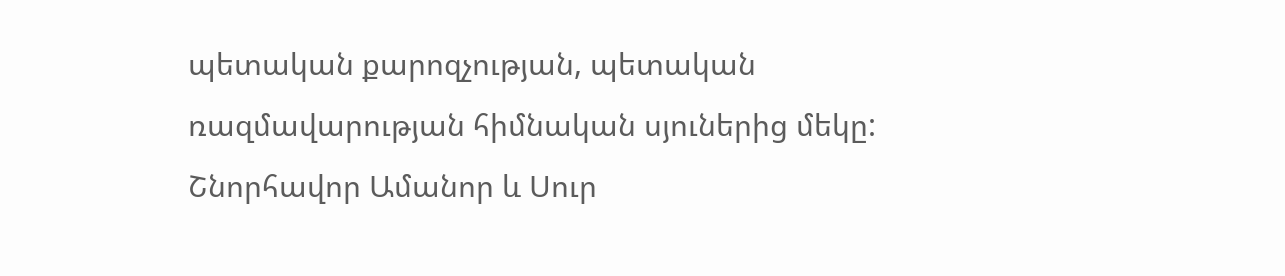պետական քարոզչության, պետական ռազմավարության հիմնական սյուներից մեկը:
Շնորհավոր Ամանոր և Սուր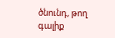ծնունդ, թող գալիք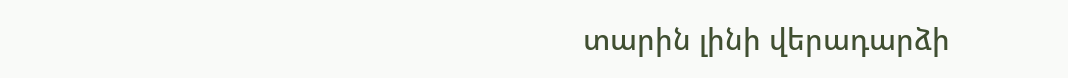տարին լինի վերադարձի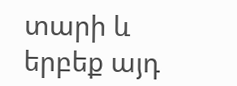տարի և երբեք այդ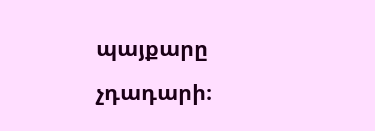պայքարը չդադարի։